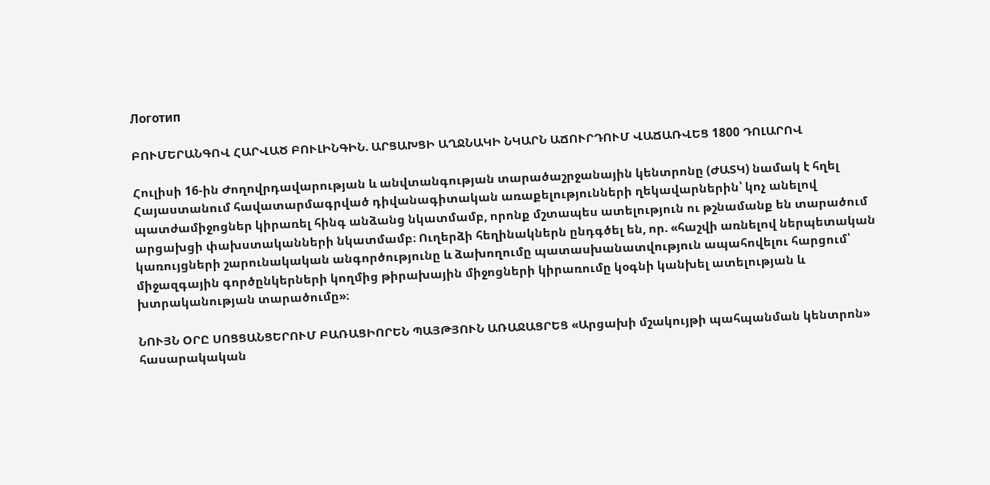Логотип

ԲՈՒՄԵՐԱՆԳՈՎ ՀԱՐՎԱԾ ԲՈՒԼԻՆԳԻՆ. ԱՐՑԱԽՑԻ ԱՂՋՆԱԿԻ ՆԿԱՐՆ ԱՃՈՒՐԴՈՒՄ ՎԱՃԱՌՎԵՑ 1800 ԴՈԼԱՐՈՎ

Հուլիսի 16-ին Ժողովրդավարության և անվտանգության տարածաշրջանային կենտրոնը (ԺԱՏԿ) նամակ է հղել Հայաստանում հավատարմագրված դիվանագիտական առաքելությունների ղեկավարներին՝ կոչ անելով պատժամիջոցներ կիրառել հինգ անձանց նկատմամբ, որոնք մշտապես ատելություն ու թշնամանք են տարածում արցախցի փախստականների նկատմամբ։ Ուղերձի հեղինակներն ընդգծել են, որ. «հաշվի առնելով ներպետական կառույցների շարունակական անգործությունը և ձախողումը պատասխանատվություն ապահովելու հարցում՝ միջազգային գործընկերների կողմից թիրախային միջոցների կիրառումը կօգնի կանխել ատելության և խտրականության տարածումը»։

ՆՈՒՅՆ ՕՐԸ ՍՈՑՑԱՆՑԵՐՈՒՄ ԲԱՌԱՑԻՈՐԵՆ ՊԱՅԹՅՈՒՆ ԱՌԱՋԱՑՐԵՑ «Արցախի մշակույթի պահպանման կենտրոն» հասարակական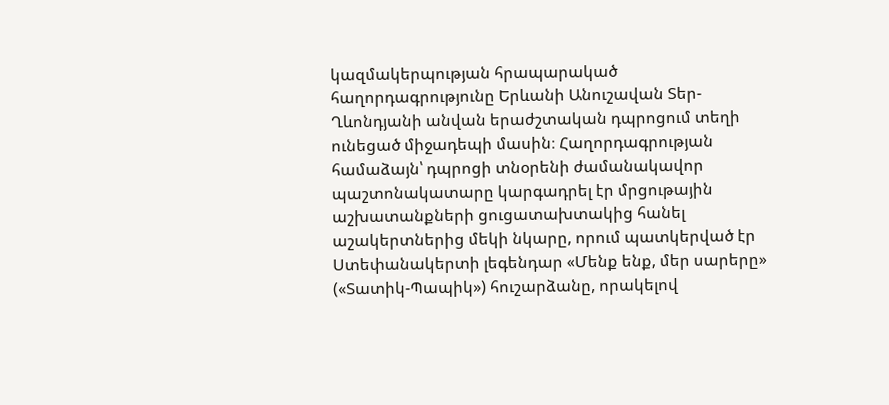կազմակերպության հրապարակած հաղորդագրությունը Երևանի Անուշավան Տեր-Ղևոնդյանի անվան երաժշտական դպրոցում տեղի ունեցած միջադեպի մասին։ Հաղորդագրության համաձայն՝ դպրոցի տնօրենի ժամանակավոր պաշտոնակատարը կարգադրել էր մրցութային աշխատանքների ցուցատախտակից հանել աշակերտներից մեկի նկարը, որում պատկերված էր Ստեփանակերտի լեգենդար «Մենք ենք, մեր սարերը» («Տատիկ-Պապիկ») հուշարձանը, որակելով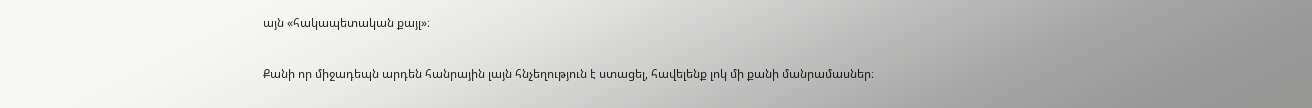այն «հակապետական քայլ»։

Քանի որ միջադեպն արդեն հանրային լայն հնչեղություն է ստացել, հավելենք լոկ մի քանի մանրամասներ։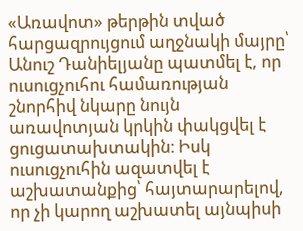«Առավոտ» թերթին տված հարցազրույցում աղջնակի մայրը՝ Անուշ Դանիելյանը պատմել է, որ ուսուցչուհու համառության շնորհիվ նկարը նույն առավոտյան կրկին փակցվել է ցուցատախտակին։ Իսկ ուսուցչուհին ազատվել է աշխատանքից՝ հայտարարելով, որ չի կարող աշխատել այնպիսի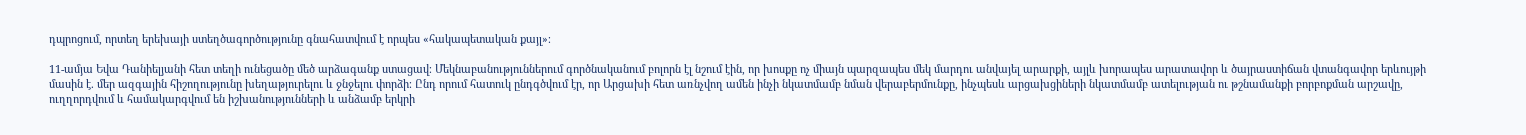դպրոցում, որտեղ երեխայի ստեղծագործությունը գնահատվում է որպես «հակապետական քայլ»։

11-ամյա Եվա Դանիելյանի հետ տեղի ունեցածը մեծ արձագանք ստացավ։ Մեկնաբանություններում գործնականում բոլորն էլ նշում էին, որ խոսքը ոչ միայն պարզապես մեկ մարդու անվայել արարքի, այլև խորապես արատավոր և ծայրաստիճան վտանգավոր երևույթի մասին է. մեր ազգային հիշողությունը խեղաթյուրելու և ջնջելու փորձի։ Ընդ որում հատուկ ընդգծվում էր, որ Արցախի հետ առնչվող ամեն ինչի նկատմամբ նման վերաբերմունքը, ինչպեսև արցախցիների նկատմամբ ատելության ու թշնամանքի բորբոքման արշավը, ուղղորդվում և համակարգվում են իշխանությունների և անձամբ երկրի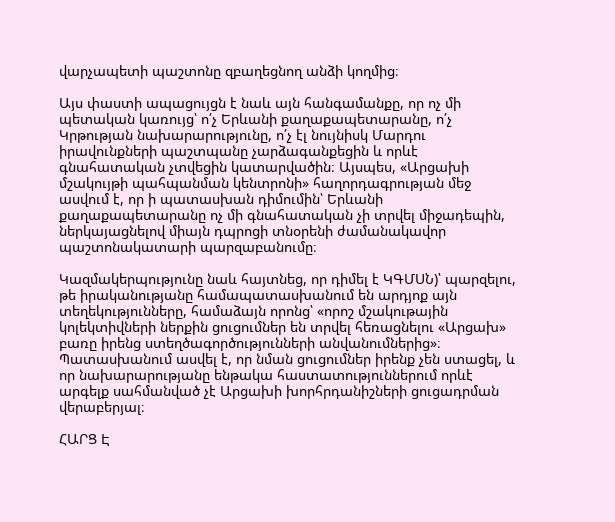վարչապետի պաշտոնը զբաղեցնող անձի կողմից։

Այս փաստի ապացույցն է նաև այն հանգամանքը, որ ոչ մի պետական կառույց՝ ո՛չ Երևանի քաղաքապետարանը, ո՛չ Կրթության նախարարությունը, ո՛չ էլ նույնիսկ Մարդու իրավունքների պաշտպանը չարձագանքեցին և որևէ գնահատական չտվեցին կատարվածին։ Այսպես, «Արցախի մշակույթի պահպանման կենտրոնի» հաղորդագրության մեջ ասվում է, որ ի պատասխան դիմումին՝ Երևանի քաղաքապետարանը ոչ մի գնահատական չի տրվել միջադեպին, ներկայացնելով միայն դպրոցի տնօրենի ժամանակավոր պաշտոնակատարի պարզաբանումը։

Կազմակերպությունը նաև հայտնեց, որ դիմել է ԿԳՄՍՆ)՝ պարզելու, թե իրականությանը համապատասխանում են արդյոք այն տեղեկությունները, համաձայն որոնց՝ «որոշ մշակութային կոլեկտիվների ներքին ցուցումներ են տրվել հեռացնելու «Արցախ» բառը իրենց ստեղծագործությունների անվանումներից»։ Պատասխանում ասվել է, որ նման ցուցումներ իրենք չեն ստացել, և որ նախարարությանը ենթակա հաստատություններում որևէ արգելք սահմանված չէ Արցախի խորհրդանիշների ցուցադրման վերաբերյալ։

ՀԱՐՑ Է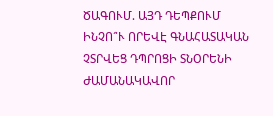ԾԱԳՈՒՄ. ԱՅԴ ԴԵՊՔՈՒՄ ԻՆՉՈ՞Ւ ՈՐԵՎԷ ԳՆԱՀԱՏԱԿԱՆ ՉՏՐՎԵՑ ԴՊՐՈՑԻ ՏՆՕՐԵՆԻ ԺԱՄԱՆԱԿԱՎՈՐ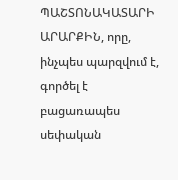ՊԱՇՏՈՆԱԿԱՏԱՐԻ ԱՐԱՐՔԻՆ, որը, ինչպես պարզվում է, գործել է բացառապես սեփական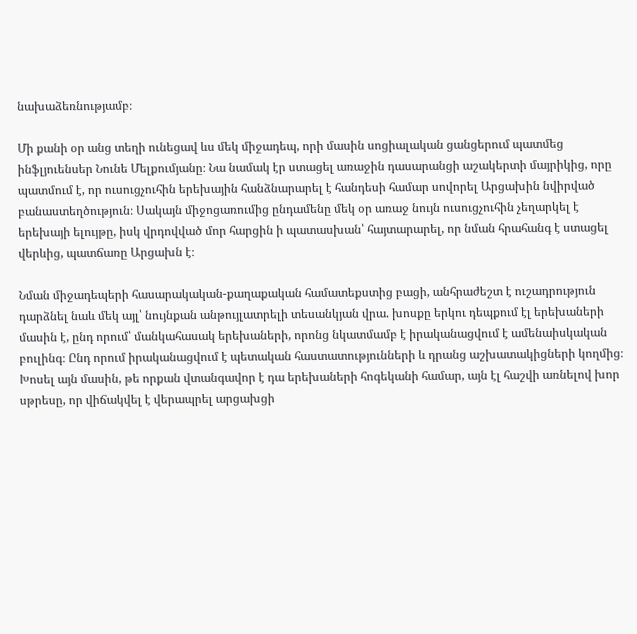նախաձեռնությամբ։

Մի քանի օր անց տեղի ունեցավ ևս մեկ միջադեպ, որի մասին սոցիալական ցանցերում պատմեց ինֆլյուենսեր Նունե Մելքումյանը։ Նա նամակ էր ստացել առաջին դասարանցի աշակերտի մայրիկից, որը պատմում է, որ ուսուցչուհին երեխային հանձնարարել է հանդեսի համար սովորել Արցախին նվիրված բանաստեղծություն։ Սակայն միջոցառումից ընդամենը մեկ օր առաջ նույն ուսուցչուհին չեղարկել է երեխայի ելույթը, իսկ վրդովված մոր հարցին ի պատասխան՝ հայտարարել, որ նման հրահանգ է ստացել վերևից, պատճառը Արցախն է։

Նման միջադեպերի հասարակական-քաղաքական համատեքստից բացի, անհրաժեշտ է ուշադրություն դարձնել նաև մեկ այլ՝ նույնքան անթույլատրելի տեսանկյան վրա. խոսքը երկու դեպքում էլ երեխաների մասին է, ընդ որում՝ մանկահասակ երեխաների, որոնց նկատմամբ է իրականացվում է ամենաիսկական բուլինգ։ Ընդ որում իրականացվում է պետական հաստատությունների և դրանց աշխատակիցների կողմից։ Խոսել այն մասին, թե որքան վտանգավոր է դա երեխաների հոգեկանի համար, այն էլ հաշվի առնելով խոր սթրեսը, որ վիճակվել է վերապրել արցախցի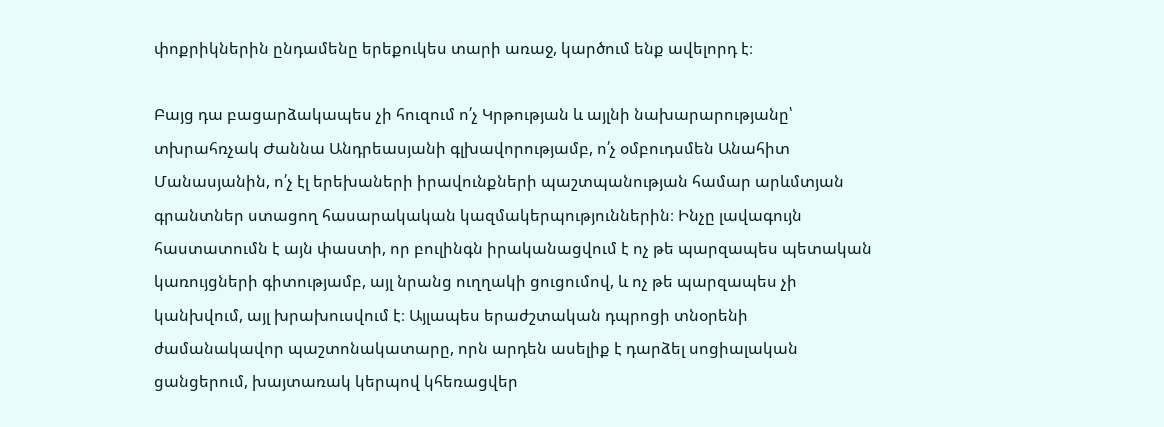փոքրիկներին ընդամենը երեքուկես տարի առաջ, կարծում ենք ավելորդ է։

Բայց դա բացարձակապես չի հուզում ո՛չ Կրթության և այլնի նախարարությանը՝ տխրահռչակ Ժաննա Անդրեասյանի գլխավորությամբ, ո՛չ օմբուդսմեն Անահիտ Մանասյանին, ո՛չ էլ երեխաների իրավունքների պաշտպանության համար արևմտյան գրանտներ ստացող հասարակական կազմակերպություններին։ Ինչը լավագույն հաստատումն է այն փաստի, որ բուլինգն իրականացվում է ոչ թե պարզապես պետական կառույցների գիտությամբ, այլ նրանց ուղղակի ցուցումով, և ոչ թե պարզապես չի կանխվում, այլ խրախուսվում է։ Այլապես երաժշտական դպրոցի տնօրենի ժամանակավոր պաշտոնակատարը, որն արդեն ասելիք է դարձել սոցիալական ցանցերում, խայտառակ կերպով կհեռացվեր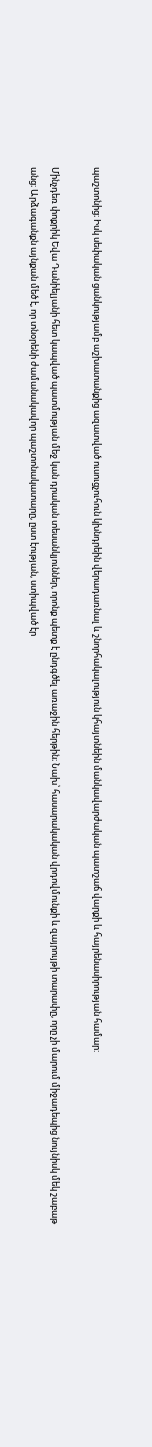պաշտոնից։ Իսկ սեփական ցանկությամբ աշխատանքից ազատված ուսուցչուհուն կխնդրեին վերադառնալ և շնորհակալություն կհայտնեին մանկավարժական պատշաճ վարքի և հայրենասիրության համար:

Մինչդեռ փոքրիկ Եվա Դանիելյանի հետ կապված պատմության մեջ կան դրական տեսանկյուններ, որոնք պետք է ընդգծել առաջին հերթին։ Նախ՝ հասարակական վրդովմունքի և զայրույթի տարափը, որը չի մարում միջադեպից նույնիսկ մեկ շաբաթ անց։ Արձագանքն այնքան մեծ է, որ տնօրենի ժամանակավոր պաշտոնակատարը, ըստ էության, ստիպված էր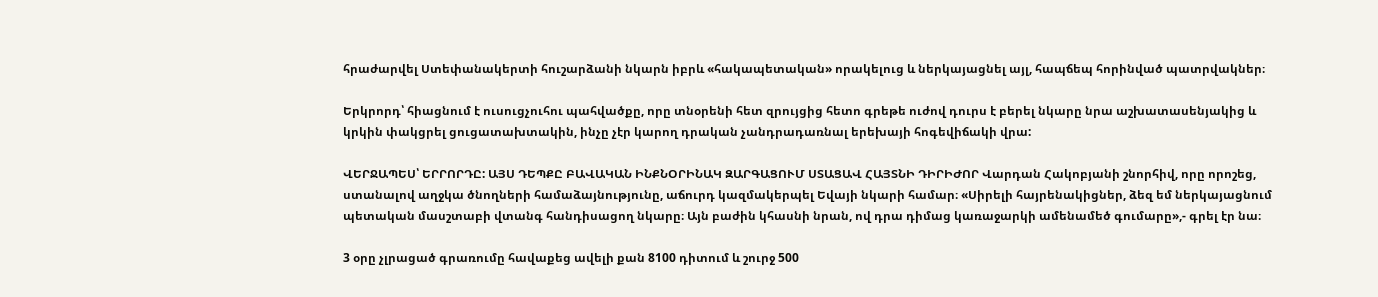հրաժարվել Ստեփանակերտի հուշարձանի նկարն իբրև «հակապետական» որակելուց և ներկայացնել այլ, հապճեպ հորինված պատրվակներ։

Երկրորդ՝ հիացնում է ուսուցչուհու պահվածքը, որը տնօրենի հետ զրույցից հետո գրեթե ուժով դուրս է բերել նկարը նրա աշխատասենյակից և կրկին փակցրել ցուցատախտակին, ինչը չէր կարող դրական չանդրադառնալ երեխայի հոգեվիճակի վրա:

ՎԵՐՋԱՊԵՍ՝ ԵՐՐՈՐԴԸ: ԱՅՍ ԴԵՊՔԸ ԲԱՎԱԿԱՆ ԻՆՔՆՕՐԻՆԱԿ ԶԱՐԳԱՑՈՒՄ ՍՏԱՑԱՎ ՀԱՅՏՆԻ ԴԻՐԻԺՈՐ Վարդան Հակոբյանի շնորհիվ, որը որոշեց, ստանալով աղջկա ծնողների համաձայնությունը, աճուրդ կազմակերպել Եվայի նկարի համար։ «Սիրելի հայրենակիցներ, ձեզ եմ ներկայացնում պետական մասշտաբի վտանգ հանդիսացող նկարը։ Այն բաժին կհասնի նրան, ով դրա դիմաց կառաջարկի ամենամեծ գումարը»,- գրել էր նա։

3 օրը չլրացած գրառումը հավաքեց ավելի քան 8100 դիտում և շուրջ 500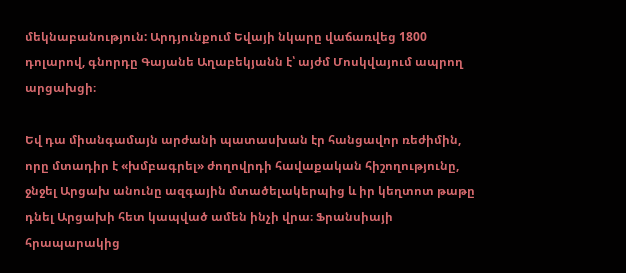մեկնաբանություն: Արդյունքում Եվայի նկարը վաճառվեց 1800 դոլարով, գնորդը Գայանե Աղաբեկյանն է՝ այժմ Մոսկվայում ապրող արցախցի։

Եվ դա միանգամայն արժանի պատասխան էր հանցավոր ռեժիմին, որը մտադիր է «խմբագրել» ժողովրդի հավաքական հիշողությունը, ջնջել Արցախ անունը ազգային մտածելակերպից և իր կեղտոտ թաթը դնել Արցախի հետ կապված ամեն ինչի վրա։ Ֆրանսիայի հրապարակից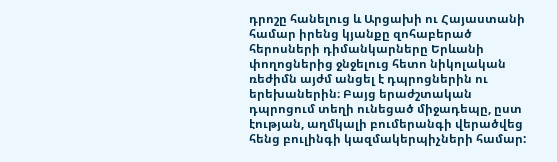դրոշը հանելուց և Արցախի ու Հայաստանի համար իրենց կյանքը զոհաբերած հերոսների դիմանկարները Երևանի փողոցներից ջնջելուց հետո նիկոլական ռեժիմն այժմ անցել է դպրոցներին ու երեխաներին։ Բայց երաժշտական դպրոցում տեղի ունեցած միջադեպը, ըստ էության, աղմկալի բումերանգի վերածվեց հենց բուլինգի կազմակերպիչների համար: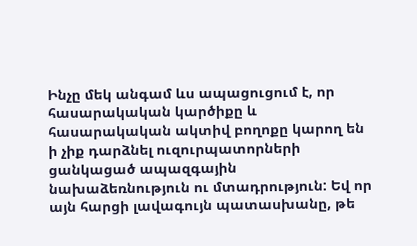Ինչը մեկ անգամ ևս ապացուցում է, որ հասարակական կարծիքը և հասարակական ակտիվ բողոքը կարող են ի չիք դարձնել ուզուրպատորների ցանկացած ապազգային նախաձեռնություն ու մտադրություն: Եվ որ այն հարցի լավագույն պատասխանը, թե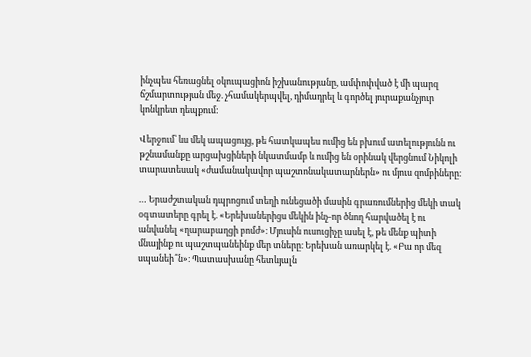ինչպես հեռացնել օկուպացիոն իշխանությանը, ամփոփված է մի պարզ ճշմարտության մեջ. չհամակերպվել, դիմադրել և գործել յուրաքանչյուր կոնկրետ դեպքում:

Վերջում՝ ևս մեկ ապացույց, թե հատկապես ումից են բխում ատելությունն ու թշնամանքը արցախցիների նկատմամբ և ումից են օրինակ վերցնում Նիկոլի տարատեսակ «ժամանակավոր պաշտոնակատարներն» ու մյուս զոմբիները։

… Երաժշտական դպրոցում տեղի ունեցածի մասին գրառումներից մեկի տակ օգտատերը գրել է. «Երեխաներիցս մեկին ինչ-որ ծնող հարվածել է ու անվանել «ղարաբաղցի բոմժ»։ Մյուսին ուսուցիչը ասել է, թե մենք պիտի մնայինք ու պաշտպանեինք մեր տները։ Երեխան առարկել է. «Բա որ մեզ սպանեի՞ն»։ Պատասխանը հետևյալն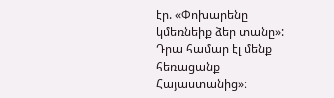էր. «Փոխարենը կմեռնեիք ձեր տանը»: Դրա համար էլ մենք հեռացանք Հայաստանից»։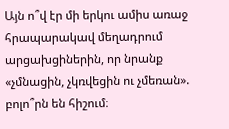Այն ո՞վ էր մի երկու ամիս առաջ հրապարակավ մեղադրում արցախցիներին, որ նրանք «չմնացին, չկռվեցին ու չմեռան». բոլո՞րն են հիշում։